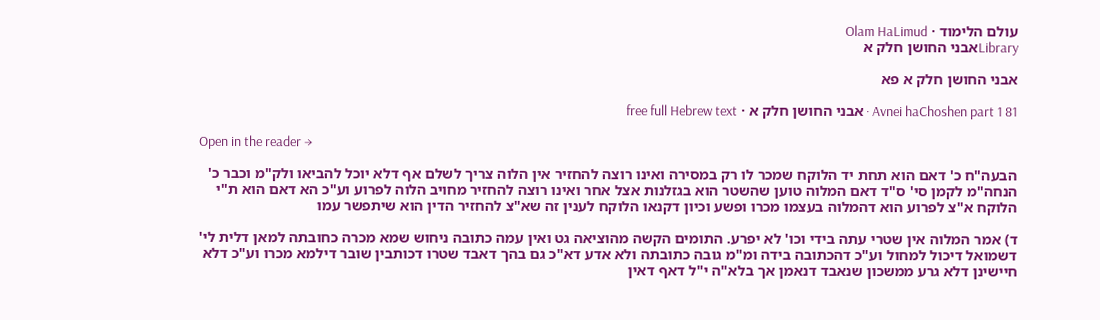עולם הלימוד · Olam HaLimud
Libraryאבני החושן חלק א

אבני החושן חלק א פא

Avnei haChoshen part 1 81 · אבני החושן חלק א · free full Hebrew text

Open in the reader →

הבעה"ח כ' דאם הוא תחת יד הלוקח שמכר לו רק במסירה ואינו רוצה להחזיר אין הלוה צריך לשלם אף דלא יוכל להביאו ולק"מ וכבר כ' הנחה"מ לקמן סי' ס"ד דאם המלוה טוען שהשטר הוא בגזלנות אצל אחר ואינו רוצה להחזיר מחויב הלוה לפרוע וע"כ הא דאם הוא ת"י הלוקח א"צ לפרוע הוא דהמלוה בעצמו מכרו ופשע וכיון דקנאו הלוקח לענין זה שא"צ להחזיר הדין הוא שיתפשר עמו

ד) אמר המלוה אין שטרי עתה בידי וכו' לא יפרע. התומים הקשה מהוציאה גט ואין עמה כתובה ניחוש שמא מכרה כחובתה למאן דלית לי' דשמואל דיכול למחול וע"כ דהכתובה בידה ומ"מ גובה כתובתה ולא אדע דא"כ גם בהך דאבד שטרו דכותבין שובר דילמא מכרו וע"כ דלא חיישינן דלא גרע ממשכון שנאבד דנאמן אך בלא"ה י"ל דאף דאין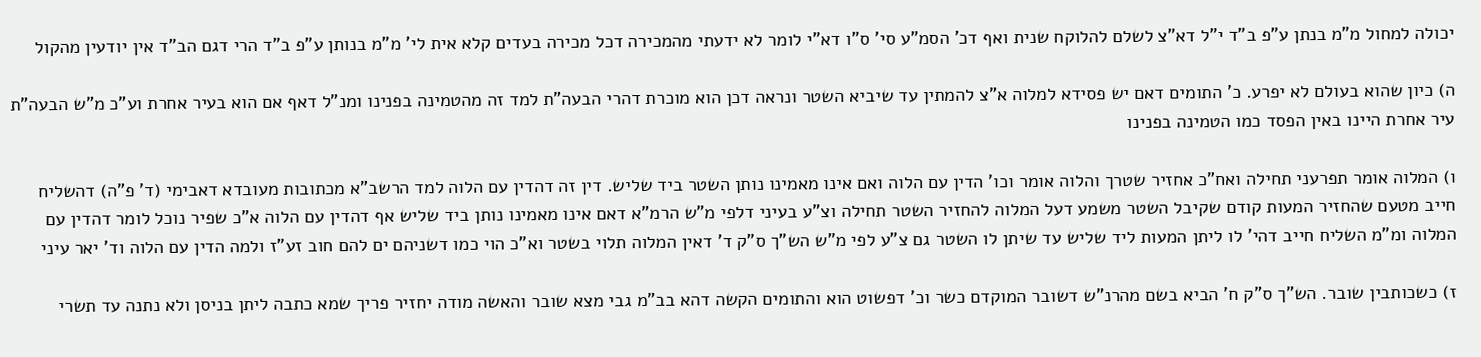יכולה למחול מ"מ בנתן ע"פ ב"ד י"ל דא"צ לשלם להלוקח שנית ואף דכ' הסמ"ע סי' ס"ו דא"י לומר לא ידעתי מהמכירה דכל מכירה בעדים קלא אית לי' מ"מ בנותן ע"פ ב"ד הרי דגם הב"ד אין יודעין מהקול

ה) כיון שהוא בעולם לא יפרע. כ' התומים דאם יש פסידא למלוה א"צ להמתין עד שיביא השטר ונראה דכן הוא מוכרת דהרי הבעה"ת למד זה מהטמינה בפנינו ומנ"ל דאף אם הוא בעיר אחרת וע"כ מ"ש הבעה"ת עיר אחרת היינו באין הפסד כמו הטמינה בפנינו

ו) המלוה אומר תפרעני תחילה ואח"כ אחזיר שטרך והלוה אומר וכו' הדין עם הלוה ואם אינו מאמינו נותן השטר ביד שליש. דין זה דהדין עם הלוה למד הרשב"א מכתובות מעובדא דאבימי (ד' פ"ה) דהשליח חייב מטעם שהחזיר המעות קודם שקיבל השטר משמע דעל המלוה להחזיר השטר תחילה וצ"ע בעיני דלפי מ"ש הרמ"א דאם אינו מאמינו נותן ביד שליש אף דהדין עם הלוה א"כ שפיר נוכל לומר דהדין עם המלוה ומ"מ השליח חייב דהי' לו ליתן המעות ליד שליש עד שיתן לו השטר גם צ"ע לפי מ"ש הש"ך ס"ק ד' דאין המלוה תלוי בשטר וא"כ הוי כמו דשניהם ים להם חוב זע"ז ולמה הדין עם הלוה וד' יאר עיני

ז) כשכותבין שובר. הש"ך ס"ק ח' הביא בשם מהרנ"ש דשובר המוקדם כשר וכ' דפשוט הוא והתומים הקשה דהא בב"מ גבי מצא שובר והאשה מודה יחזיר פריך שמא כתבה ליתן בניסן ולא נתנה עד תשרי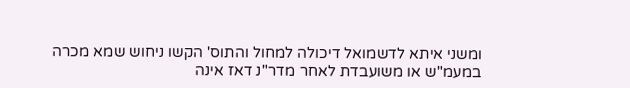ומשני איתא לדשמואל דיכולה למחול והתוס' הקשו ניחוש שמא מכרה במעמ"ש או משועבדת לאחר מדר"נ דאז אינה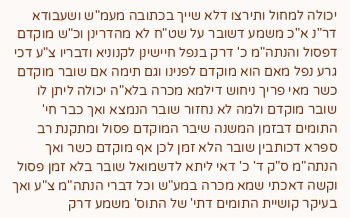יכולה למחול ותירצו דלא שייך בכתובה מעמ"ש ושעבודא דר"נ א"כ משמע דשובר על שט"ח לא מהדרינן וכ"ש מוקדם דפסול והנתה"מ כ' דרק בנפל חיישינן לקנוניא ודבריו צ"ע דכי גרע נפל מאם הוא מוקדם לפנינו וגם תימה אם שובר מוקדם כשר מאי פריך ניחוש דילמא מכרה בלא"ה יכולה ליתן לו שובר מוקדם ולמה לא נחזור שובר הנמצא ואך כבר חי' התומים דבזמן המשנה שיבר המוקדם פסול ומתקנת רב ספרא דכותבין שובר הלא זמן לכן אף מוקדם כשר ואך הנתה"מ ס"ק ד' כ' דאי ליתא לדשמואל שובר בלא זמן פסול וקשה דאכתי שמא מכרה במע"ש וכל דברי הנתה"מ צ"ע ואך בעיקר קושיית התומים דתי' של התוס' משמע דרק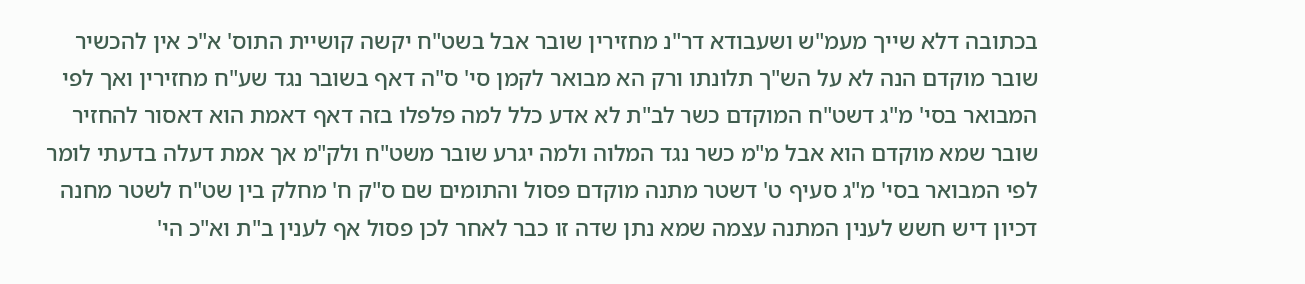בכתובה דלא שייך מעמ"ש ושעבודא דר"נ מחזירין שובר אבל בשט"ח יקשה קושיית התוס' א"כ אין להכשיר שובר מוקדם הנה לא על הש"ך תלונתו ורק הא מבואר לקמן סי' ס"ה דאף בשובר נגד שע"ח מחזירין ואך לפי המבואר בסי' מ"ג דשט"ח המוקדם כשר לב"ת לא אדע כלל למה פלפלו בזה דאף דאמת הוא דאסור להחזיר שובר שמא מוקדם הוא אבל מ"מ כשר נגד המלוה ולמה יגרע שובר משט"ח ולק"מ אך אמת דעלה בדעתי לומר לפי המבואר בסי' מ"ג סעיף ט' דשטר מתנה מוקדם פסול והתומים שם ס"ק ח' מחלק בין שט"ח לשטר מחנה דכיון דיש חשש לענין המתנה עצמה שמא נתן שדה זו כבר לאחר לכן פסול אף לענין ב"ת וא"כ הי'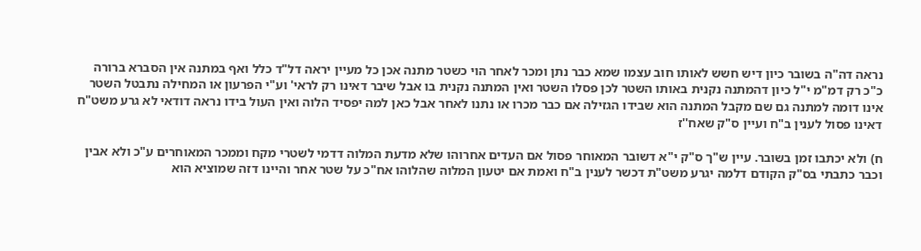נראה דה"ה בשובר כיון דיש חשש לאותו חוב עצמו שמא כבר נתן ומכר לאחר הוי כשטר מתנה אכן כל מעיין יראה דל"ד כלל ואף במתנה אין הסברא ברורה כ"כ רק דמ"מ י"ל כיון דהמתנה נקנית באותו השטר לכן פסלו השטר ואין המתנה נקנית בו אבל שיבר דאינו רק לראי' וע"י הפרעון או המחילה נתבטל השטר אינו דומה למתנה גם שם מקבל המתנה הוא שבידו הגזילה אם כבר מכרו או נתנו לאחר אבל כאן למה יפסיד הלוה ואין העול בידו נראה דודאי לא גרע משט"ח דאינו פסול לענין ב"ח ועיין ס"ק שאח''ז

ח) ולא יכתבו זמן בשובר. עיין ש"ך ס"ק י"א דשובר המאוחר פסול אם העדים אחרוהו שלא מדעת המלוה דדמי לשטרי מקח וממכר המאוחרים ע"כ ולא אבין וכבר כתבתי בס"ק הקודם דלמה יגרע משט"ת דכשר לענין ב"ח ואמת אם יטעון המלוה שהלוהו אח"כ על שטר אחר והיינו דזה שמוציא הוא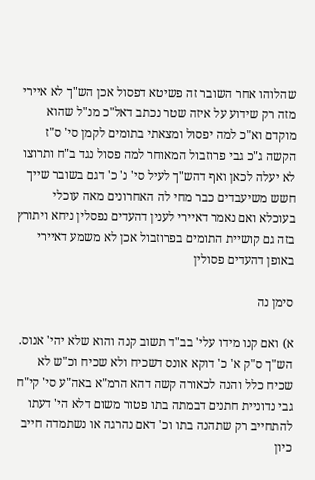שהלוהו אחר השובר זה פשיטא דפסול אכן הש"ך לא איירי מזה רק שידוע על איזה שטר נכתב דאל"כ מנ"ל שהוא מוקדם וא"כ למה יפסול ומצאתי בתומים לקמן סי' ס"ז הקשה ג"כ גבי פרוזבול המאוחר למה פסול נגד ב"ח ותרוצו לא יעלה לכאן ואף דהש"ך לעיל סי' נ' כ' דגם בשובר שייך חשש משיעבדים כבר מחי לה האחרונים מאה עוכלי בעוכלא ואם נאמר דאיירי לענין דהעדים נפסלין ניחא ויתורץ בזה גם קושיית התומים בפרוזבול אכן לא משמע דאיירי באופן דהעדים פסולין

סימן נה

א) ואם קנו מידו עלי' בב"ד תשוב קנה והוא שלא יהי' אנוס. הש"ך ס"ק א' כ' דוקא אונס דשכיח ולא שכיח וכ"ש לא שכיח כלל והנה לכאורה קשה דהא הרמ"א באה"ע סי' קי"ח גבי נדוניית חתנים דבמתה בתו פטור משום דלא הי' דעתו להתחייב רק שתהנה בתו וכ' דאם נהרגה או נשתמדה חייב כיון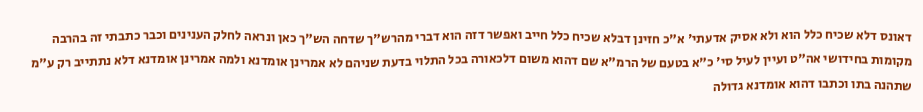דאונס דלא שכיח כלל הוא ולא אסיק אדעתי' א"כ חזינן דבלא שכיח כלל חייב ואפשר דזה הוא דברי מהרש"ך שדחה הש"ך כאן ונראה לחלק הענינים וכבר כתבתי זה בהרבה מקומות בחידושי אה"ט ועיין לעיל סי' כ"א בטעם של הרמ"א שם דהוא משום דלכאורה בכל התלוי בדעת שניהם לא אמרינן אומדנא ולמה אמרינן אומדנא דלא נתתייב רק ע"מ שתהנה בתו וכתבו דהוא אומדנא גדולה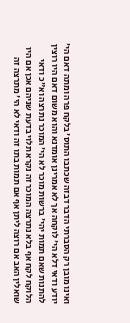ואינו מובן רק הסברתי הדבר דבזה שכתבו התוס' בלקח פרה ומתה דאם הי' יודע ודאי דלא הי' לוקחה אך לא אמרינן אומדנא והוא משום דאם היו רוצין להתנות שאם תמות יהי' ברשות מוכר לא הי' המוכר נתרצה וא"כ ודאי הלוקח לקח אף בלא נתרצה המוכר זה נקרא תלוי בדעת שניהם אכן אם היו שואלין האב אם רוצה ליתן אף אם תמות בתו זה ודאי לא הי' מתרצה זה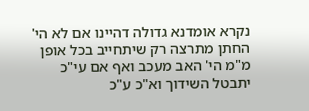נקרא אומדנא גדולה דהיינו אם לא הי' החתן מתרצה רק שיתחייב בכל אופן מ"מ הי' האב מעכב ואף אם עי"כ יתבטל השידוך וא"כ ע"כ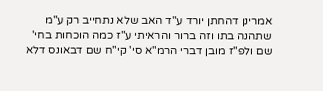אמרינן דהחתן יורד ע"ד האב שלא נתחייב רק ע"מ שתהנה בתו וזה ברור והראיתי ע"ז כמה הוכחות בחי' שם ולפ"ז מובן דברי הרמ"א סי' קי"ח שם דבאונס דלא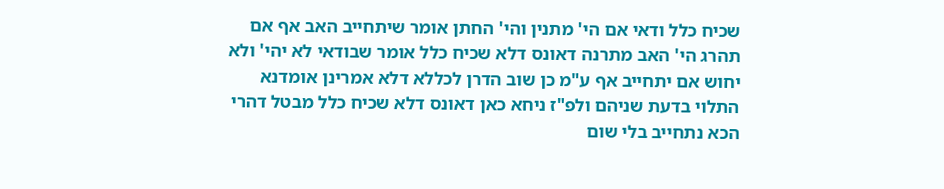שכיח כלל ודאי אם הי' מתנין והי' החתן אומר שיתחייב האב אף אם תהרג הי' האב מתרנה דאונס דלא שכיח כלל אומר שבודאי לא יהי' ולא יחוש אם יתחייב אף ע"מ כן שוב הדרן לכללא דלא אמרינן אומדנא התלוי בדעת שניהם ולפ"ז ניחא כאן דאונס דלא שכיח כלל מבטל דהרי הכא נתחייב בלי שום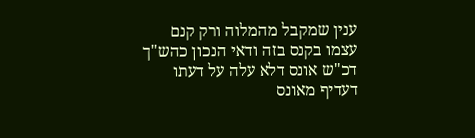ענין שמקבל מהמלוה ורק קנם עצמו בקנס בזה ודאי הנכון כהש"ך דכ"ש אונס דלא עלה על דעתו דעדיף מאונס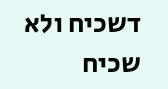דשכיח ולא שכיח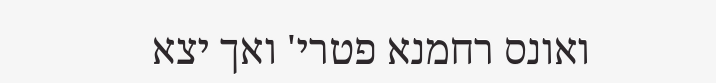ואונס רחמנא פטרי' ואך יצא